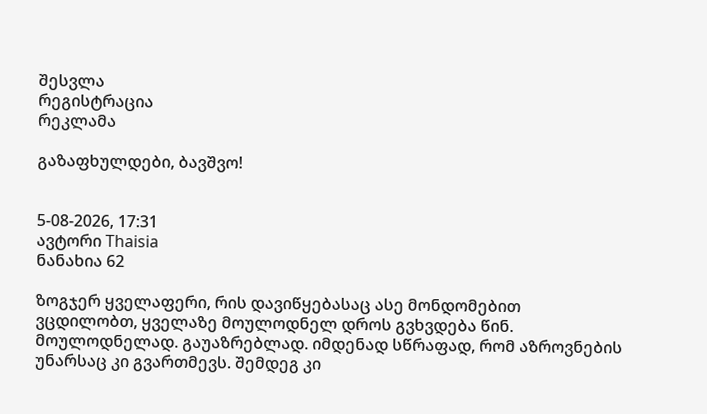შესვლა
რეგისტრაცია
რეკლამა

გაზაფხულდები, ბავშვო!


5-08-2026, 17:31
ავტორი Thaisia
ნანახია 62

ზოგჯერ ყველაფერი, რის დავიწყებასაც ასე მონდომებით ვცდილობთ, ყველაზე მოულოდნელ დროს გვხვდება წინ. მოულოდნელად. გაუაზრებლად. იმდენად სწრაფად, რომ აზროვნების უნარსაც კი გვართმევს. შემდეგ კი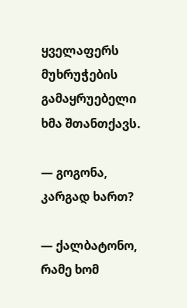ყველაფერს მუხრუჭების გამაყრუებელი ხმა შთანთქავს.

— გოგონა, კარგად ხართ?

— ქალბატონო, რამე ხომ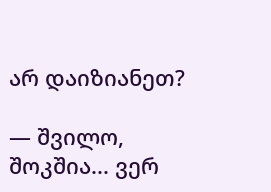არ დაიზიანეთ?

— შვილო, შოკშია... ვერ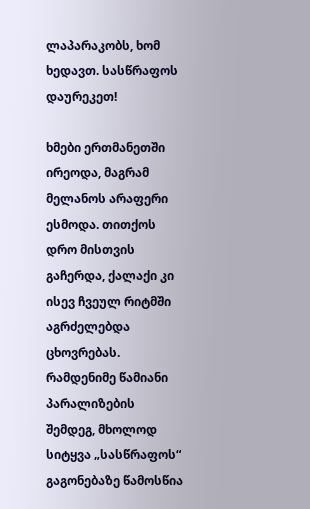ლაპარაკობს, ხომ ხედავთ. სასწრაფოს დაურეკეთ!

ხმები ერთმანეთში ირეოდა, მაგრამ მელანოს არაფერი ესმოდა. თითქოს დრო მისთვის გაჩერდა, ქალაქი კი ისევ ჩვეულ რიტმში აგრძელებდა ცხოვრებას.
რამდენიმე წამიანი პარალიზების შემდეგ, მხოლოდ სიტყვა „სასწრაფოს“ გაგონებაზე წამოსწია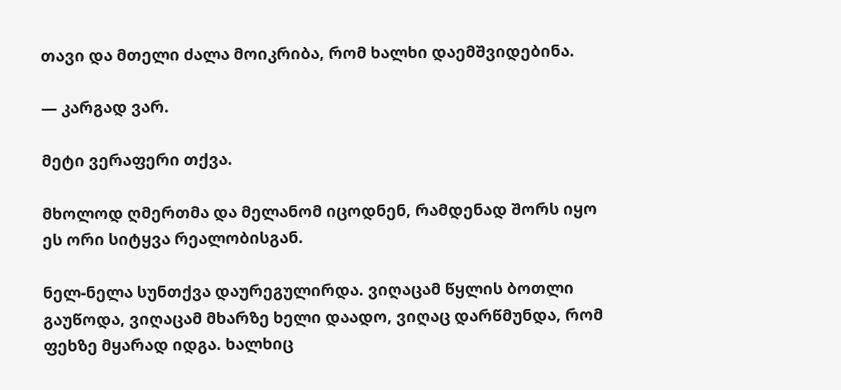თავი და მთელი ძალა მოიკრიბა, რომ ხალხი დაემშვიდებინა.

— კარგად ვარ.

მეტი ვერაფერი თქვა.

მხოლოდ ღმერთმა და მელანომ იცოდნენ, რამდენად შორს იყო ეს ორი სიტყვა რეალობისგან.

ნელ-ნელა სუნთქვა დაურეგულირდა. ვიღაცამ წყლის ბოთლი გაუწოდა, ვიღაცამ მხარზე ხელი დაადო, ვიღაც დარწმუნდა, რომ ფეხზე მყარად იდგა. ხალხიც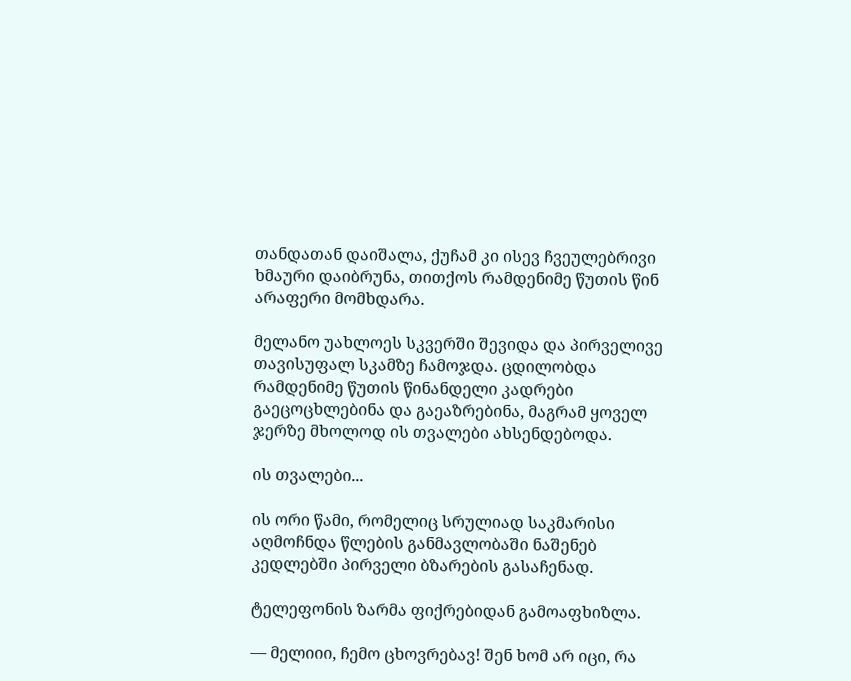თანდათან დაიშალა, ქუჩამ კი ისევ ჩვეულებრივი ხმაური დაიბრუნა, თითქოს რამდენიმე წუთის წინ არაფერი მომხდარა.

მელანო უახლოეს სკვერში შევიდა და პირველივე თავისუფალ სკამზე ჩამოჯდა. ცდილობდა რამდენიმე წუთის წინანდელი კადრები გაეცოცხლებინა და გაეაზრებინა, მაგრამ ყოველ ჯერზე მხოლოდ ის თვალები ახსენდებოდა.

ის თვალები...

ის ორი წამი, რომელიც სრულიად საკმარისი აღმოჩნდა წლების განმავლობაში ნაშენებ კედლებში პირველი ბზარების გასაჩენად.

ტელეფონის ზარმა ფიქრებიდან გამოაფხიზლა.

— მელიიი, ჩემო ცხოვრებავ! შენ ხომ არ იცი, რა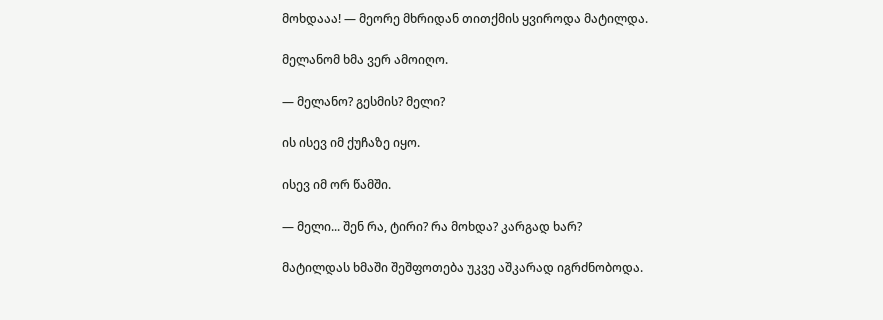მოხდააა! — მეორე მხრიდან თითქმის ყვიროდა მატილდა.

მელანომ ხმა ვერ ამოიღო.

— მელანო? გესმის? მელი?

ის ისევ იმ ქუჩაზე იყო.

ისევ იმ ორ წამში.

— მელი... შენ რა, ტირი? რა მოხდა? კარგად ხარ?

მატილდას ხმაში შეშფოთება უკვე აშკარად იგრძნობოდა.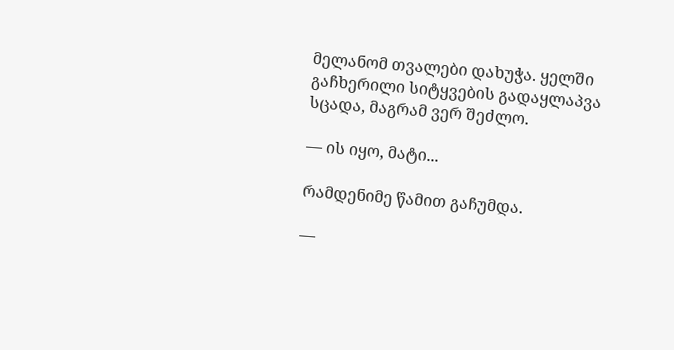მელანომ თვალები დახუჭა. ყელში გაჩხერილი სიტყვების გადაყლაპვა სცადა, მაგრამ ვერ შეძლო.

— ის იყო, მატი...

რამდენიმე წამით გაჩუმდა.

—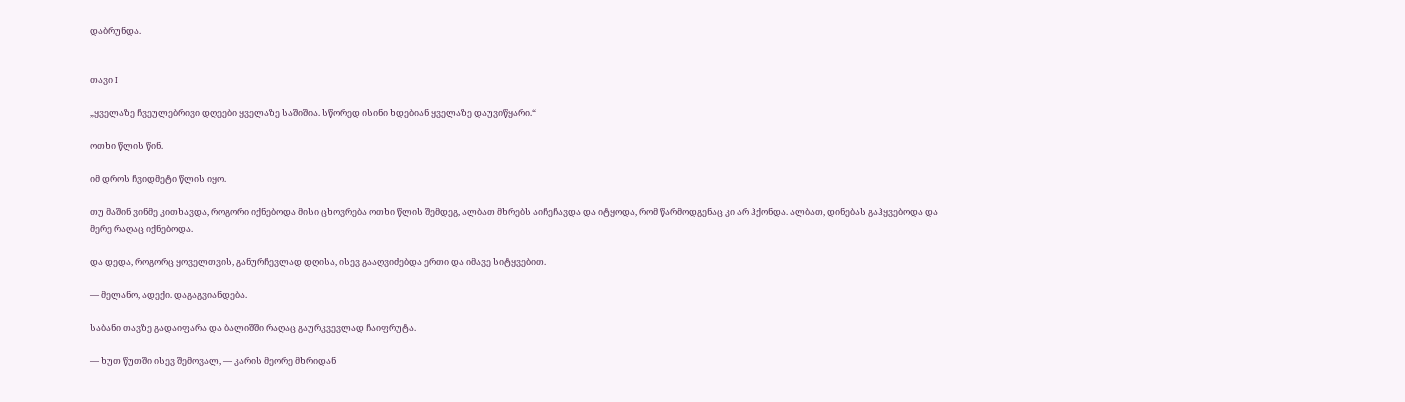დაბრუნდა.


თავი I

„ყველაზე ჩვეულებრივი დღეები ყველაზე საშიშია. სწორედ ისინი ხდებიან ყველაზე დაუვიწყარი.“

ოთხი წლის წინ.

იმ დროს ჩვიდმეტი წლის იყო.

თუ მაშინ ვინმე კითხავდა, როგორი იქნებოდა მისი ცხოვრება ოთხი წლის შემდეგ, ალბათ მხრებს აიჩეჩავდა და იტყოდა, რომ წარმოდგენაც კი არ ჰქონდა. ალბათ, დინებას გაჰყვებოდა და მერე რაღაც იქნებოდა.

და დედა, როგორც ყოველთვის, განურჩევლად დღისა, ისევ გააღვიძებდა ერთი და იმავე სიტყვებით.

— მელანო, ადექი. დაგაგვიანდება.

საბანი თავზე გადაიფარა და ბალიშში რაღაც გაურკვევლად ჩაიფრუტა.

— ხუთ წუთში ისევ შემოვალ, — კარის მეორე მხრიდან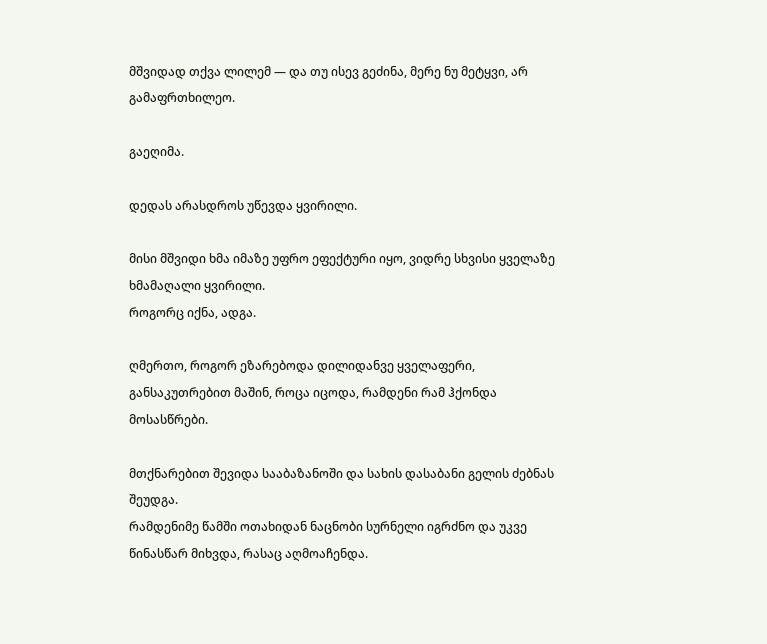მშვიდად თქვა ლილემ — და თუ ისევ გეძინა, მერე ნუ მეტყვი, არ გამაფრთხილეო.

გაეღიმა.

დედას არასდროს უწევდა ყვირილი.

მისი მშვიდი ხმა იმაზე უფრო ეფექტური იყო, ვიდრე სხვისი ყველაზე ხმამაღალი ყვირილი.
როგორც იქნა, ადგა.

ღმერთო, როგორ ეზარებოდა დილიდანვე ყველაფერი, განსაკუთრებით მაშინ, როცა იცოდა, რამდენი რამ ჰქონდა მოსასწრები.

მთქნარებით შევიდა სააბაზანოში და სახის დასაბანი გელის ძებნას შეუდგა.
რამდენიმე წამში ოთახიდან ნაცნობი სურნელი იგრძნო და უკვე წინასწარ მიხვდა, რასაც აღმოაჩენდა.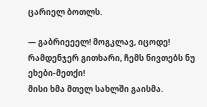ცარიელ ბოთლს.

— გაბრიეეელ! მოგკლავ, იცოდე! რამდენჯერ გითხარი, ჩემს ნივთებს ნუ ეხები-მეთქი!
მისი ხმა მთელ სახლში გაისმა.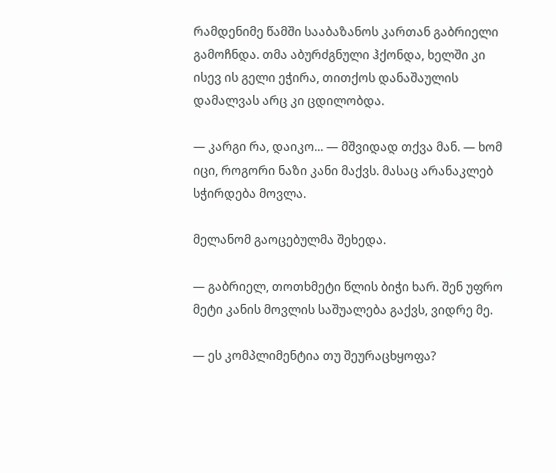რამდენიმე წამში სააბაზანოს კართან გაბრიელი გამოჩნდა. თმა აბურძგნული ჰქონდა, ხელში კი ისევ ის გელი ეჭირა, თითქოს დანაშაულის დამალვას არც კი ცდილობდა.

— კარგი რა, დაიკო... — მშვიდად თქვა მან. — ხომ იცი, როგორი ნაზი კანი მაქვს. მასაც არანაკლებ სჭირდება მოვლა.

მელანომ გაოცებულმა შეხედა.

— გაბრიელ, თოთხმეტი წლის ბიჭი ხარ. შენ უფრო მეტი კანის მოვლის საშუალება გაქვს, ვიდრე მე.

— ეს კომპლიმენტია თუ შეურაცხყოფა?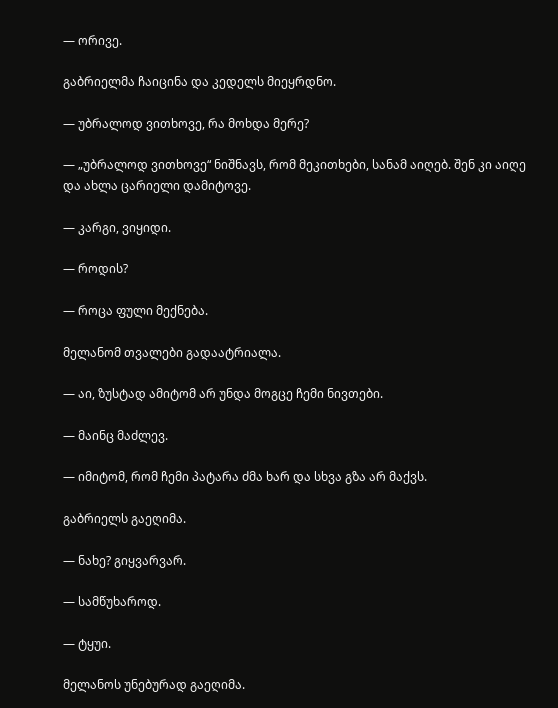— ორივე.

გაბრიელმა ჩაიცინა და კედელს მიეყრდნო.

— უბრალოდ ვითხოვე, რა მოხდა მერე?

— „უბრალოდ ვითხოვე“ ნიშნავს, რომ მეკითხები, სანამ აიღებ. შენ კი აიღე და ახლა ცარიელი დამიტოვე.

— კარგი, ვიყიდი.

— როდის?

— როცა ფული მექნება.

მელანომ თვალები გადაატრიალა.

— აი, ზუსტად ამიტომ არ უნდა მოგცე ჩემი ნივთები.

— მაინც მაძლევ.

— იმიტომ, რომ ჩემი პატარა ძმა ხარ და სხვა გზა არ მაქვს.

გაბრიელს გაეღიმა.

— ნახე? გიყვარვარ.

— სამწუხაროდ.

— ტყუი.

მელანოს უნებურად გაეღიმა.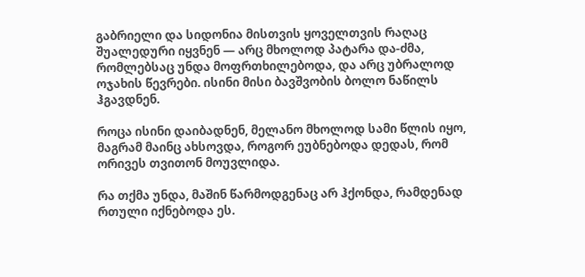გაბრიელი და სიდონია მისთვის ყოველთვის რაღაც შუალედური იყვნენ — არც მხოლოდ პატარა და-ძმა, რომლებსაც უნდა მოფრთხილებოდა, და არც უბრალოდ ოჯახის წევრები. ისინი მისი ბავშვობის ბოლო ნაწილს ჰგავდნენ.

როცა ისინი დაიბადნენ, მელანო მხოლოდ სამი წლის იყო, მაგრამ მაინც ახსოვდა, როგორ ეუბნებოდა დედას, რომ ორივეს თვითონ მოუვლიდა.

რა თქმა უნდა, მაშინ წარმოდგენაც არ ჰქონდა, რამდენად რთული იქნებოდა ეს.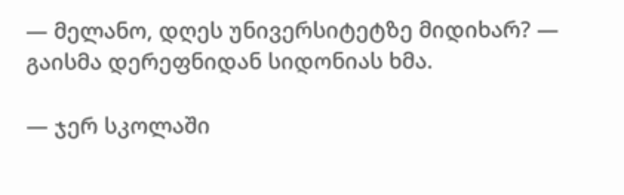— მელანო, დღეს უნივერსიტეტზე მიდიხარ? — გაისმა დერეფნიდან სიდონიას ხმა.

— ჯერ სკოლაში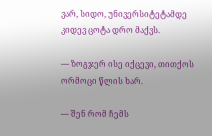ვარ, სიდო, უნივერსიტეტამდე კიდევ ცოტა დრო მაქვს.

— ზოგჯერ ისე იქცევი, თითქოს ორმოცი წლის ხარ.

— შენ რომ ჩემს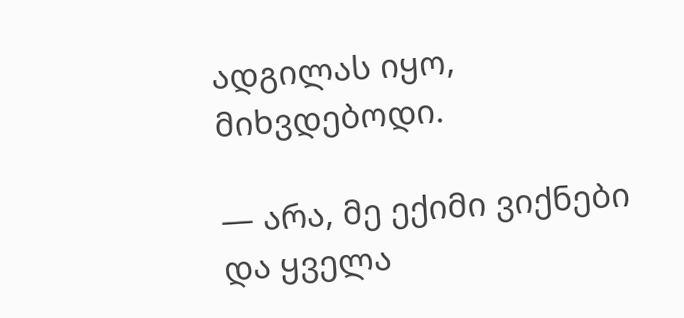ადგილას იყო, მიხვდებოდი.

— არა, მე ექიმი ვიქნები და ყველა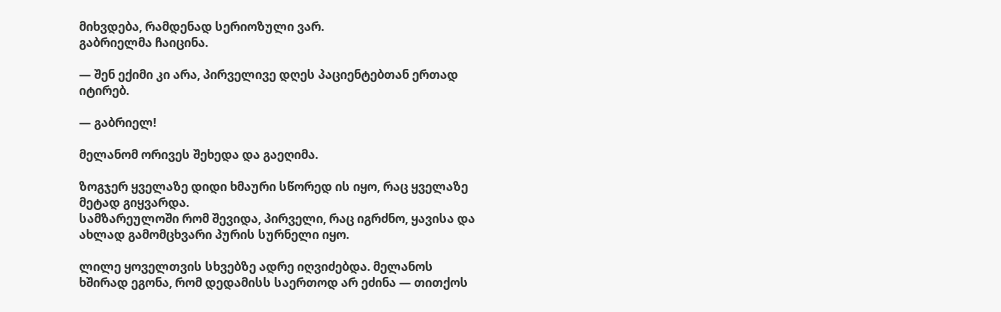მიხვდება, რამდენად სერიოზული ვარ.
გაბრიელმა ჩაიცინა.

— შენ ექიმი კი არა, პირველივე დღეს პაციენტებთან ერთად იტირებ.

— გაბრიელ!

მელანომ ორივეს შეხედა და გაეღიმა.

ზოგჯერ ყველაზე დიდი ხმაური სწორედ ის იყო, რაც ყველაზე მეტად გიყვარდა.
სამზარეულოში რომ შევიდა, პირველი, რაც იგრძნო, ყავისა და ახლად გამომცხვარი პურის სურნელი იყო.

ლილე ყოველთვის სხვებზე ადრე იღვიძებდა. მელანოს ხშირად ეგონა, რომ დედამისს საერთოდ არ ეძინა — თითქოს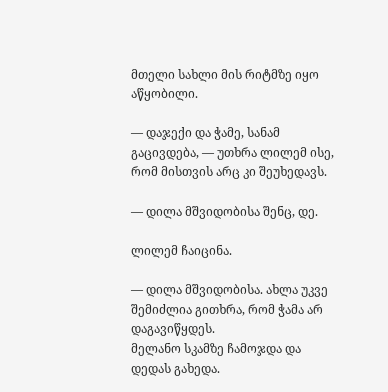მთელი სახლი მის რიტმზე იყო აწყობილი.

— დაჯექი და ჭამე, სანამ გაცივდება, — უთხრა ლილემ ისე, რომ მისთვის არც კი შეუხედავს.

— დილა მშვიდობისა შენც, დე.

ლილემ ჩაიცინა.

— დილა მშვიდობისა. ახლა უკვე შემიძლია გითხრა, რომ ჭამა არ დაგავიწყდეს.
მელანო სკამზე ჩამოჯდა და დედას გახედა.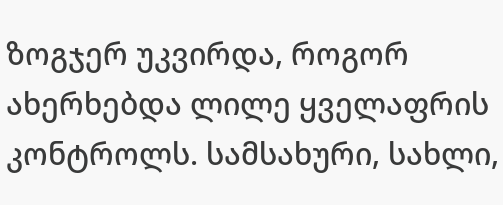ზოგჯერ უკვირდა, როგორ ახერხებდა ლილე ყველაფრის კონტროლს. სამსახური, სახლი,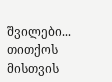შვილები... თითქოს მისთვის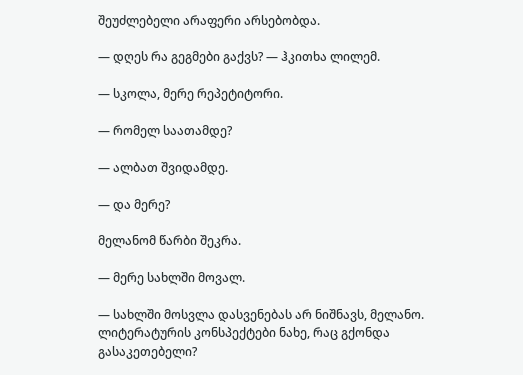შეუძლებელი არაფერი არსებობდა.

— დღეს რა გეგმები გაქვს? — ჰკითხა ლილემ.

— სკოლა, მერე რეპეტიტორი.

— რომელ საათამდე?

— ალბათ შვიდამდე.

— და მერე?

მელანომ წარბი შეკრა.

— მერე სახლში მოვალ.

— სახლში მოსვლა დასვენებას არ ნიშნავს, მელანო. ლიტერატურის კონსპექტები ნახე, რაც გქონდა გასაკეთებელი?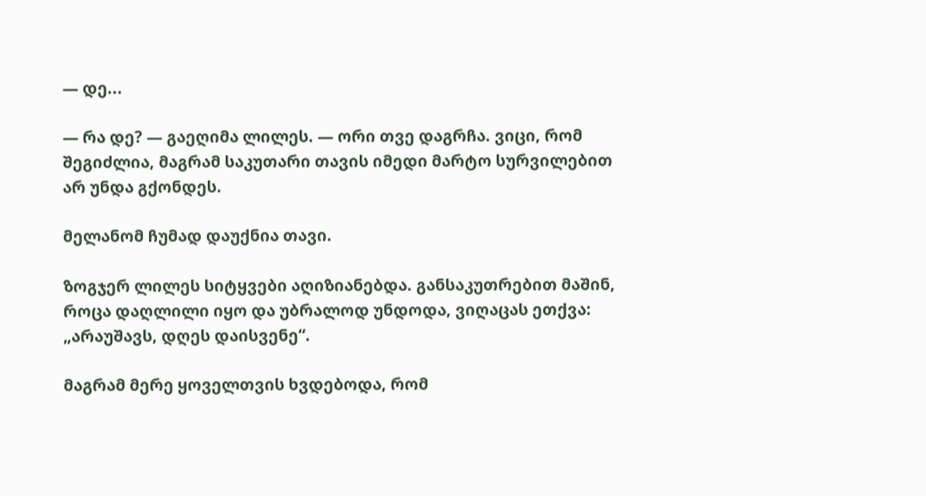— დე...

— რა დე? — გაეღიმა ლილეს. — ორი თვე დაგრჩა. ვიცი, რომ შეგიძლია, მაგრამ საკუთარი თავის იმედი მარტო სურვილებით არ უნდა გქონდეს.

მელანომ ჩუმად დაუქნია თავი.

ზოგჯერ ლილეს სიტყვები აღიზიანებდა. განსაკუთრებით მაშინ, როცა დაღლილი იყო და უბრალოდ უნდოდა, ვიღაცას ეთქვა: „არაუშავს, დღეს დაისვენე“.

მაგრამ მერე ყოველთვის ხვდებოდა, რომ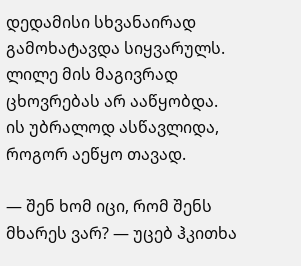დედამისი სხვანაირად გამოხატავდა სიყვარულს.
ლილე მის მაგივრად ცხოვრებას არ ააწყობდა.
ის უბრალოდ ასწავლიდა, როგორ აეწყო თავად.

— შენ ხომ იცი, რომ შენს მხარეს ვარ? — უცებ ჰკითხა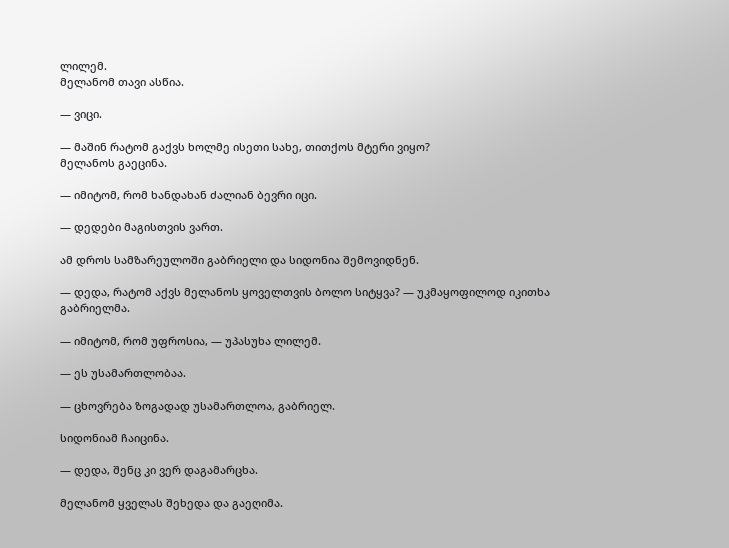ლილემ.
მელანომ თავი ასწია.

— ვიცი.

— მაშინ რატომ გაქვს ხოლმე ისეთი სახე, თითქოს მტერი ვიყო?
მელანოს გაეცინა.

— იმიტომ, რომ ხანდახან ძალიან ბევრი იცი.

— დედები მაგისთვის ვართ.

ამ დროს სამზარეულოში გაბრიელი და სიდონია შემოვიდნენ.

— დედა, რატომ აქვს მელანოს ყოველთვის ბოლო სიტყვა? — უკმაყოფილოდ იკითხა გაბრიელმა.

— იმიტომ, რომ უფროსია, — უპასუხა ლილემ.

— ეს უსამართლობაა.

— ცხოვრება ზოგადად უსამართლოა, გაბრიელ.

სიდონიამ ჩაიცინა.

— დედა, შენც კი ვერ დაგამარცხა.

მელანომ ყველას შეხედა და გაეღიმა.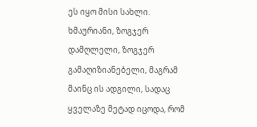ეს იყო მისი სახლი.
ხმაურიანი, ზოგჯერ დამღლელი, ზოგჯერ გამაღიზიანებელი, მაგრამ მაინც ის ადგილი, სადაც ყველაზე მეტად იცოდა, რომ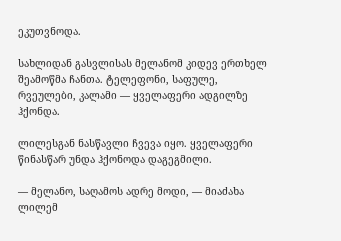ეკუთვნოდა.

სახლიდან გასვლისას მელანომ კიდევ ერთხელ შეამოწმა ჩანთა. ტელეფონი, საფულე, რვეულები, კალამი — ყველაფერი ადგილზე ჰქონდა.

ლილესგან ნასწავლი ჩვევა იყო. ყველაფერი წინასწარ უნდა ჰქონოდა დაგეგმილი.

— მელანო, საღამოს ადრე მოდი, — მიაძახა ლილემ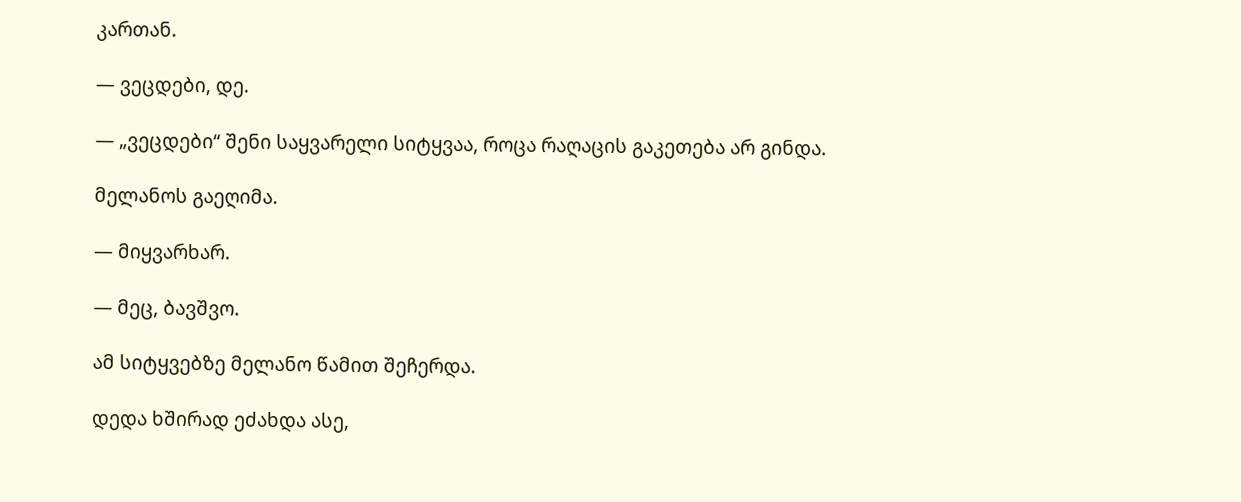კართან.

— ვეცდები, დე.

— „ვეცდები“ შენი საყვარელი სიტყვაა, როცა რაღაცის გაკეთება არ გინდა.

მელანოს გაეღიმა.

— მიყვარხარ.

— მეც, ბავშვო.

ამ სიტყვებზე მელანო წამით შეჩერდა.

დედა ხშირად ეძახდა ასე,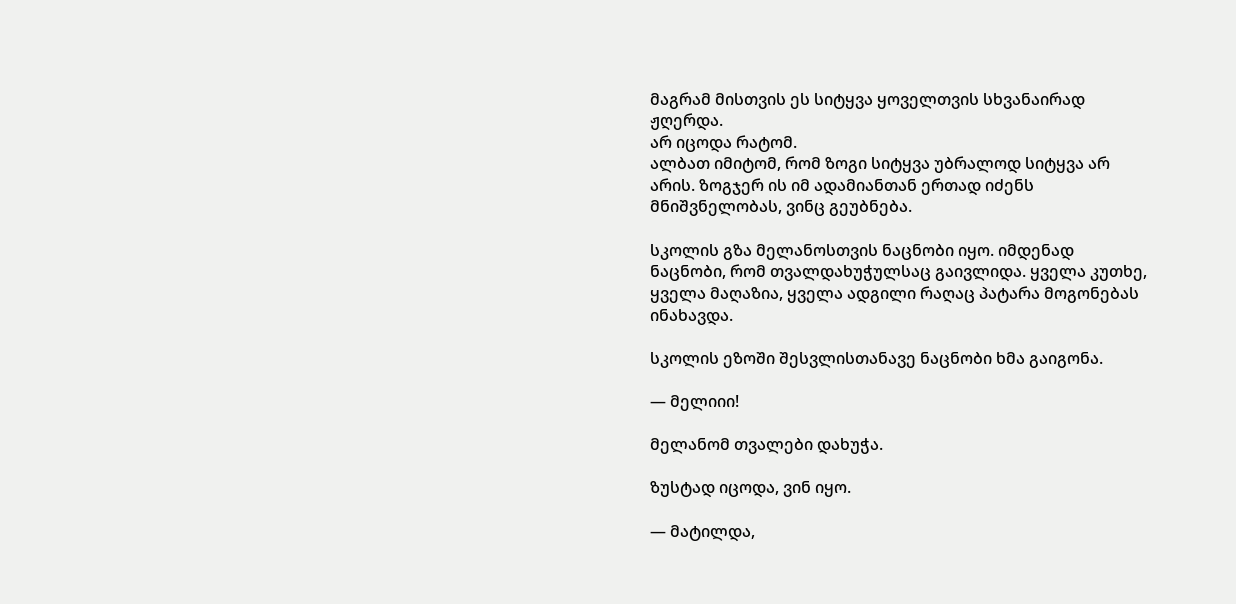მაგრამ მისთვის ეს სიტყვა ყოველთვის სხვანაირად ჟღერდა.
არ იცოდა რატომ.
ალბათ იმიტომ, რომ ზოგი სიტყვა უბრალოდ სიტყვა არ არის. ზოგჯერ ის იმ ადამიანთან ერთად იძენს მნიშვნელობას, ვინც გეუბნება.

სკოლის გზა მელანოსთვის ნაცნობი იყო. იმდენად ნაცნობი, რომ თვალდახუჭულსაც გაივლიდა. ყველა კუთხე, ყველა მაღაზია, ყველა ადგილი რაღაც პატარა მოგონებას ინახავდა.

სკოლის ეზოში შესვლისთანავე ნაცნობი ხმა გაიგონა.

— მელიიი!

მელანომ თვალები დახუჭა.

ზუსტად იცოდა, ვინ იყო.

— მატილდა,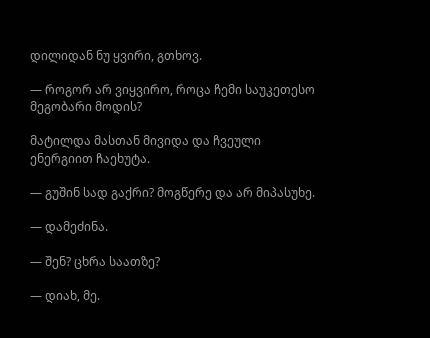დილიდან ნუ ყვირი, გთხოვ.

— როგორ არ ვიყვირო, როცა ჩემი საუკეთესო მეგობარი მოდის?

მატილდა მასთან მივიდა და ჩვეული ენერგიით ჩაეხუტა.

— გუშინ სად გაქრი? მოგწერე და არ მიპასუხე.

— დამეძინა.

— შენ? ცხრა საათზე?

— დიახ, მე.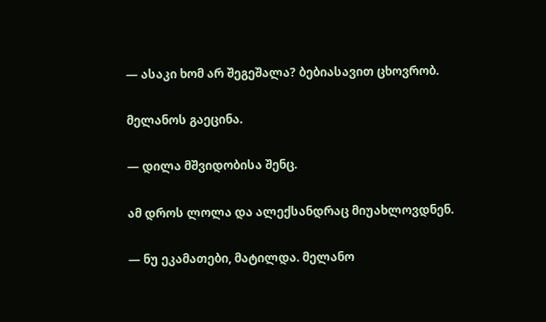— ასაკი ხომ არ შეგეშალა? ბებიასავით ცხოვრობ.

მელანოს გაეცინა.

— დილა მშვიდობისა შენც.

ამ დროს ლოლა და ალექსანდრაც მიუახლოვდნენ.

— ნუ ეკამათები, მატილდა. მელანო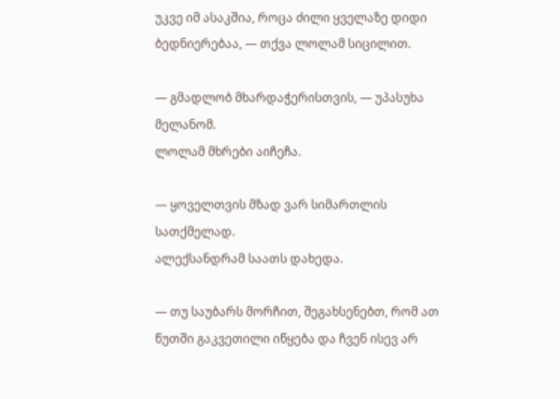უკვე იმ ასაკშია, როცა ძილი ყველაზე დიდი ბედნიერებაა, — თქვა ლოლამ სიცილით.

— გმადლობ მხარდაჭერისთვის, — უპასუხა მელანომ.
ლოლამ მხრები აიჩეჩა.

— ყოველთვის მზად ვარ სიმართლის სათქმელად.
ალექსანდრამ საათს დახედა.

— თუ საუბარს მორჩით, შეგახსენებთ, რომ ათ წუთში გაკვეთილი იწყება და ჩვენ ისევ არ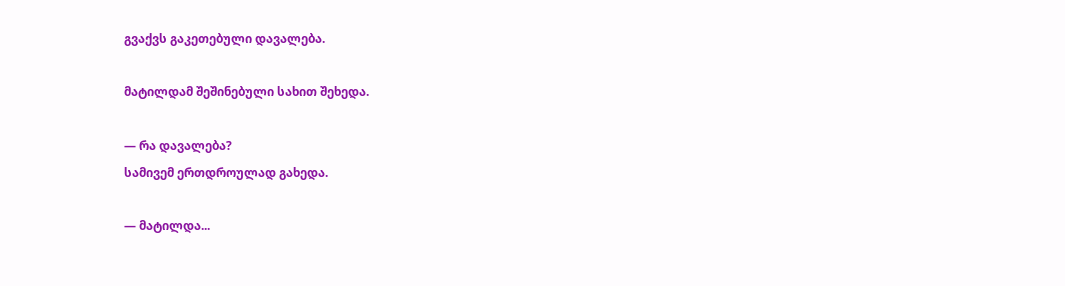გვაქვს გაკეთებული დავალება.

მატილდამ შეშინებული სახით შეხედა.

— რა დავალება?
სამივემ ერთდროულად გახედა.

— მატილდა...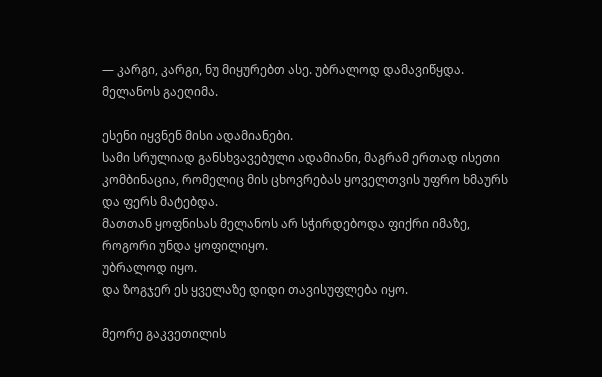— კარგი, კარგი, ნუ მიყურებთ ასე. უბრალოდ დამავიწყდა.
მელანოს გაეღიმა.

ესენი იყვნენ მისი ადამიანები.
სამი სრულიად განსხვავებული ადამიანი, მაგრამ ერთად ისეთი კომბინაცია, რომელიც მის ცხოვრებას ყოველთვის უფრო ხმაურს და ფერს მატებდა.
მათთან ყოფნისას მელანოს არ სჭირდებოდა ფიქრი იმაზე, როგორი უნდა ყოფილიყო.
უბრალოდ იყო.
და ზოგჯერ ეს ყველაზე დიდი თავისუფლება იყო.

მეორე გაკვეთილის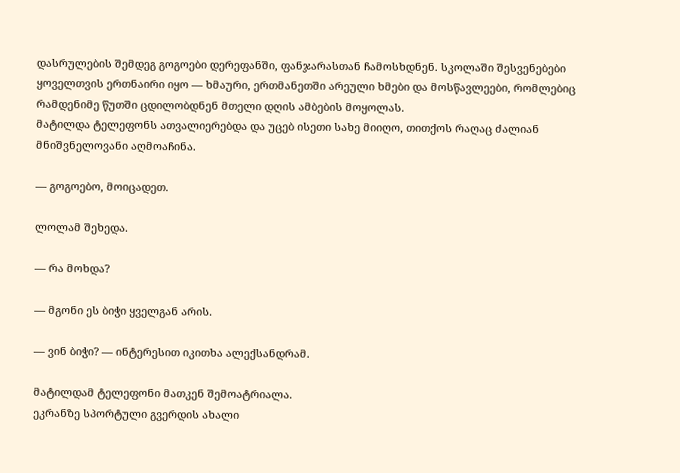დასრულების შემდეგ გოგოები დერეფანში, ფანჯარასთან ჩამოსხდნენ. სკოლაში შესვენებები ყოველთვის ერთნაირი იყო — ხმაური, ერთმანეთში არეული ხმები და მოსწავლეები, რომლებიც რამდენიმე წუთში ცდილობდნენ მთელი დღის ამბების მოყოლას.
მატილდა ტელეფონს ათვალიერებდა და უცებ ისეთი სახე მიიღო, თითქოს რაღაც ძალიან მნიშვნელოვანი აღმოაჩინა.

— გოგოებო, მოიცადეთ.

ლოლამ შეხედა.

— რა მოხდა?

— მგონი ეს ბიჭი ყველგან არის.

— ვინ ბიჭი? — ინტერესით იკითხა ალექსანდრამ.

მატილდამ ტელეფონი მათკენ შემოატრიალა.
ეკრანზე სპორტული გვერდის ახალი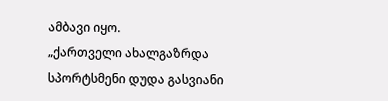ამბავი იყო.
„ქართველი ახალგაზრდა სპორტსმენი დუდა გასვიანი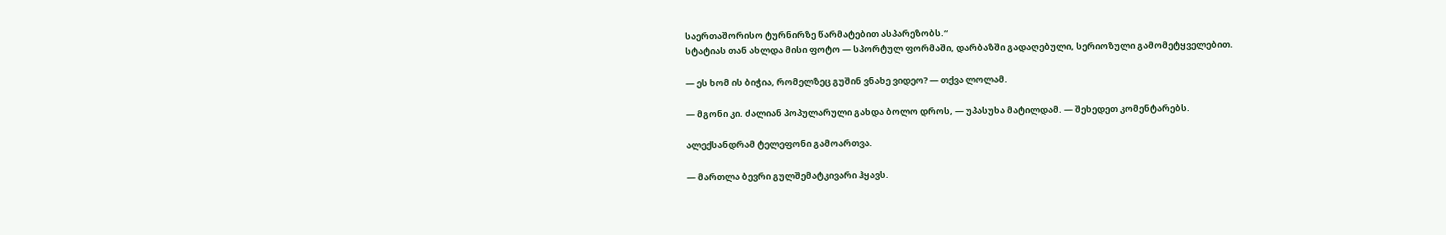საერთაშორისო ტურნირზე წარმატებით ასპარეზობს.“
სტატიას თან ახლდა მისი ფოტო — სპორტულ ფორმაში, დარბაზში გადაღებული, სერიოზული გამომეტყველებით.

— ეს ხომ ის ბიჭია, რომელზეც გუშინ ვნახე ვიდეო? — თქვა ლოლამ.

— მგონი კი. ძალიან პოპულარული გახდა ბოლო დროს, — უპასუხა მატილდამ. — შეხედეთ კომენტარებს.

ალექსანდრამ ტელეფონი გამოართვა.

— მართლა ბევრი გულშემატკივარი ჰყავს.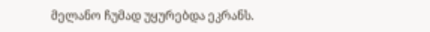მელანო ჩუმად უყურებდა ეკრანს.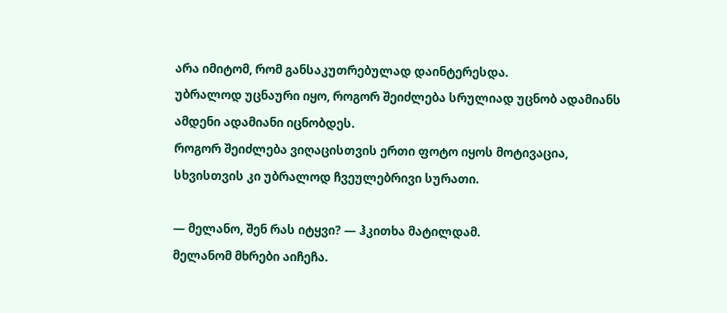არა იმიტომ, რომ განსაკუთრებულად დაინტერესდა.
უბრალოდ უცნაური იყო, როგორ შეიძლება სრულიად უცნობ ადამიანს ამდენი ადამიანი იცნობდეს.
როგორ შეიძლება ვიღაცისთვის ერთი ფოტო იყოს მოტივაცია, სხვისთვის კი უბრალოდ ჩვეულებრივი სურათი.

— მელანო, შენ რას იტყვი? — ჰკითხა მატილდამ.
მელანომ მხრები აიჩეჩა.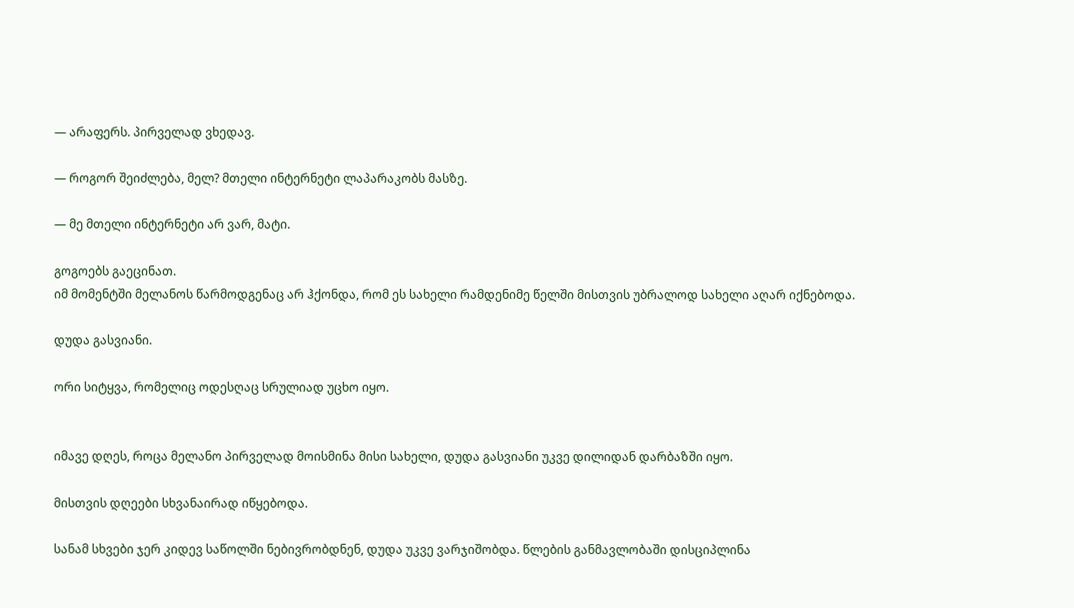— არაფერს. პირველად ვხედავ.

— როგორ შეიძლება, მელ? მთელი ინტერნეტი ლაპარაკობს მასზე.

— მე მთელი ინტერნეტი არ ვარ, მატი.

გოგოებს გაეცინათ.
იმ მომენტში მელანოს წარმოდგენაც არ ჰქონდა, რომ ეს სახელი რამდენიმე წელში მისთვის უბრალოდ სახელი აღარ იქნებოდა.

დუდა გასვიანი.

ორი სიტყვა, რომელიც ოდესღაც სრულიად უცხო იყო.


იმავე დღეს, როცა მელანო პირველად მოისმინა მისი სახელი, დუდა გასვიანი უკვე დილიდან დარბაზში იყო.

მისთვის დღეები სხვანაირად იწყებოდა.

სანამ სხვები ჯერ კიდევ საწოლში ნებივრობდნენ, დუდა უკვე ვარჯიშობდა. წლების განმავლობაში დისციპლინა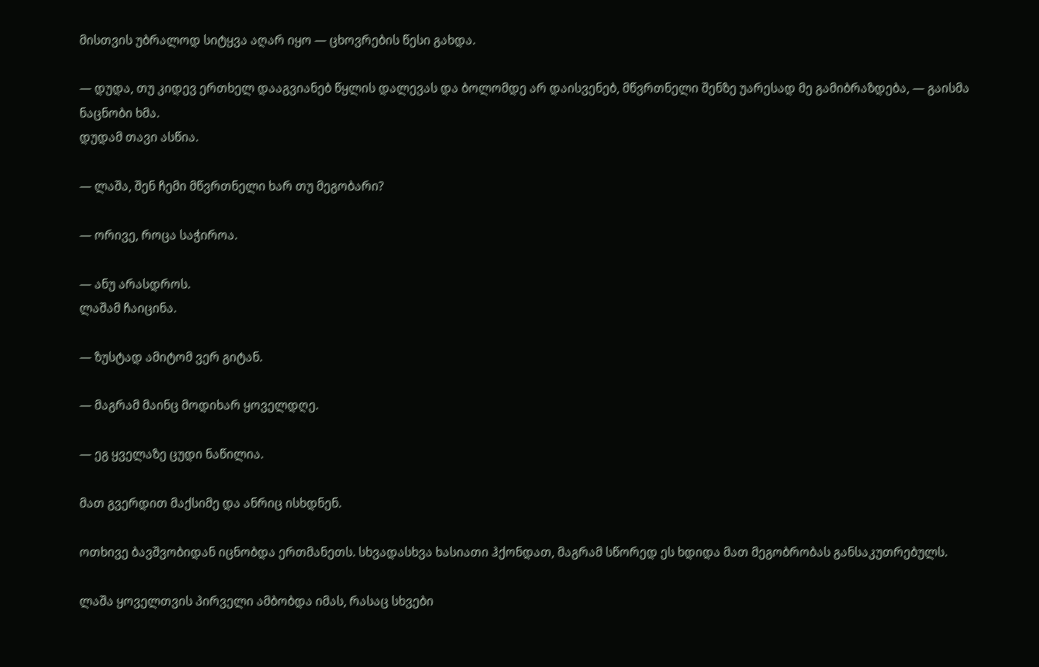მისთვის უბრალოდ სიტყვა აღარ იყო — ცხოვრების წესი გახდა.

— დუდა, თუ კიდევ ერთხელ დააგვიანებ წყლის დალევას და ბოლომდე არ დაისვენებ, მწვრთნელი შენზე უარესად მე გამიბრაზდება, — გაისმა ნაცნობი ხმა.
დუდამ თავი ასწია.

— ლაშა, შენ ჩემი მწვრთნელი ხარ თუ მეგობარი?

— ორივე, როცა საჭიროა.

— ანუ არასდროს.
ლაშამ ჩაიცინა.

— ზუსტად ამიტომ ვერ გიტან.

— მაგრამ მაინც მოდიხარ ყოველდღე.

— ეგ ყველაზე ცუდი ნაწილია.

მათ გვერდით მაქსიმე და ანრიც ისხდნენ.

ოთხივე ბავშვობიდან იცნობდა ერთმანეთს. სხვადასხვა ხასიათი ჰქონდათ, მაგრამ სწორედ ეს ხდიდა მათ მეგობრობას განსაკუთრებულს.

ლაშა ყოველთვის პირველი ამბობდა იმას, რასაც სხვები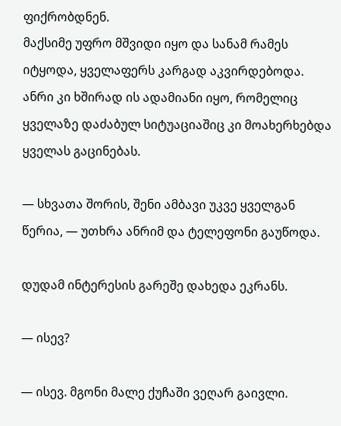ფიქრობდნენ.
მაქსიმე უფრო მშვიდი იყო და სანამ რამეს იტყოდა, ყველაფერს კარგად აკვირდებოდა.
ანრი კი ხშირად ის ადამიანი იყო, რომელიც ყველაზე დაძაბულ სიტუაციაშიც კი მოახერხებდა ყველას გაცინებას.

— სხვათა შორის, შენი ამბავი უკვე ყველგან წერია, — უთხრა ანრიმ და ტელეფონი გაუწოდა.

დუდამ ინტერესის გარეშე დახედა ეკრანს.

— ისევ?

— ისევ. მგონი მალე ქუჩაში ვეღარ გაივლი.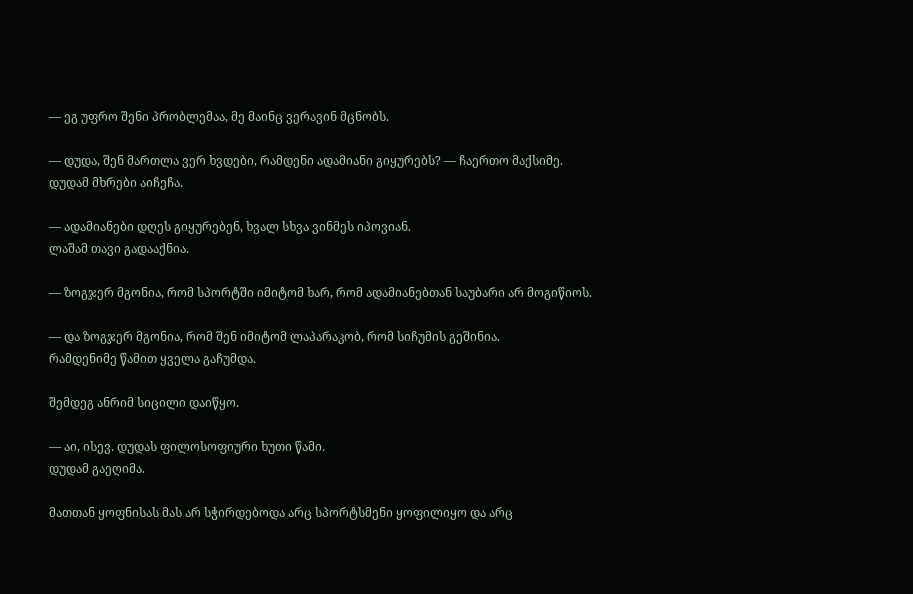— ეგ უფრო შენი პრობლემაა, მე მაინც ვერავინ მცნობს.

— დუდა, შენ მართლა ვერ ხვდები, რამდენი ადამიანი გიყურებს? — ჩაერთო მაქსიმე.
დუდამ მხრები აიჩეჩა.

— ადამიანები დღეს გიყურებენ, ხვალ სხვა ვინმეს იპოვიან.
ლაშამ თავი გადააქნია.

— ზოგჯერ მგონია, რომ სპორტში იმიტომ ხარ, რომ ადამიანებთან საუბარი არ მოგიწიოს.

— და ზოგჯერ მგონია, რომ შენ იმიტომ ლაპარაკობ, რომ სიჩუმის გეშინია.
რამდენიმე წამით ყველა გაჩუმდა.

შემდეგ ანრიმ სიცილი დაიწყო.

— აი, ისევ. დუდას ფილოსოფიური ხუთი წამი.
დუდამ გაეღიმა.

მათთან ყოფნისას მას არ სჭირდებოდა არც სპორტსმენი ყოფილიყო და არც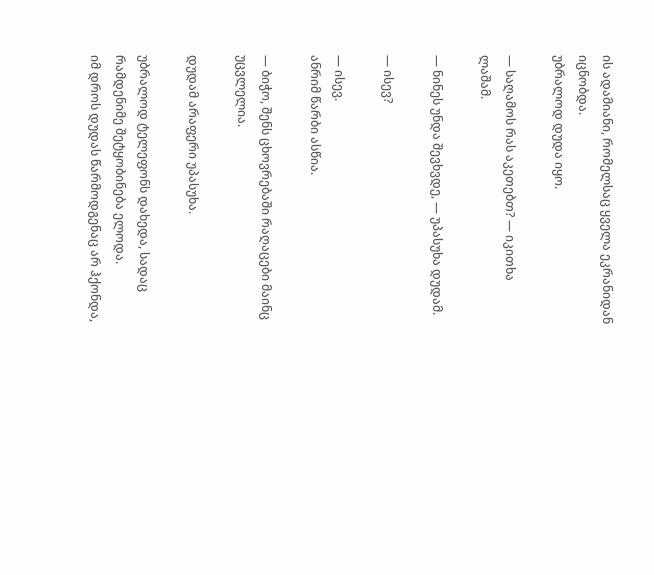ის ადამიანი, რომელსაც ყველა ეკრანიდან იცნობდა.
უბრალოდ დუდა იყო.

— საღამოს რას აკეთებთ? — იკითხა ლაშამ.

— ნინეს უნდა შევხვდე, — უპასუხა დუდამ.

— ისევ?

— ისევ.
ანრიმ წარბი ასწია.

— ბიჭო, შენს ცხოვრებაში რაღაცები მაინც უცვლელია.

დუდამ არაფერი უპასუხა.

უბრალოდ ტელეფონს დახედა, სადაც რამდენიმე შეტყობინება ელოდა.
იმ დროს დუდას წარმოდგენაც არ ჰქონდა,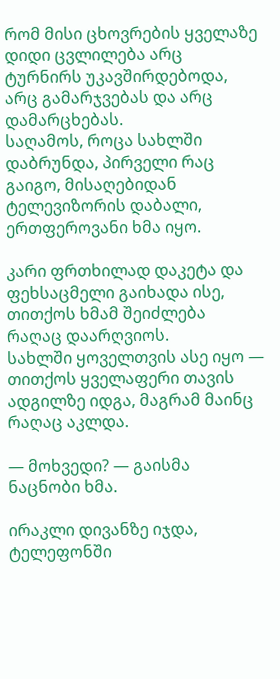რომ მისი ცხოვრების ყველაზე დიდი ცვლილება არც ტურნირს უკავშირდებოდა, არც გამარჯვებას და არც დამარცხებას.
საღამოს, როცა სახლში დაბრუნდა, პირველი რაც გაიგო, მისაღებიდან ტელევიზორის დაბალი, ერთფეროვანი ხმა იყო.

კარი ფრთხილად დაკეტა და ფეხსაცმელი გაიხადა ისე, თითქოს ხმამ შეიძლება რაღაც დაარღვიოს.
სახლში ყოველთვის ასე იყო — თითქოს ყველაფერი თავის ადგილზე იდგა, მაგრამ მაინც რაღაც აკლდა.

— მოხვედი? — გაისმა ნაცნობი ხმა.

ირაკლი დივანზე იჯდა, ტელეფონში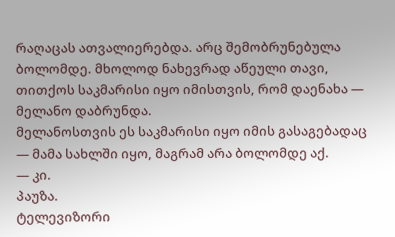რაღაცას ათვალიერებდა. არც შემობრუნებულა ბოლომდე. მხოლოდ ნახევრად აწეული თავი, თითქოს საკმარისი იყო იმისთვის, რომ დაენახა — მელანო დაბრუნდა.
მელანოსთვის ეს საკმარისი იყო იმის გასაგებადაც — მამა სახლში იყო, მაგრამ არა ბოლომდე აქ.
— კი.
პაუზა.
ტელევიზორი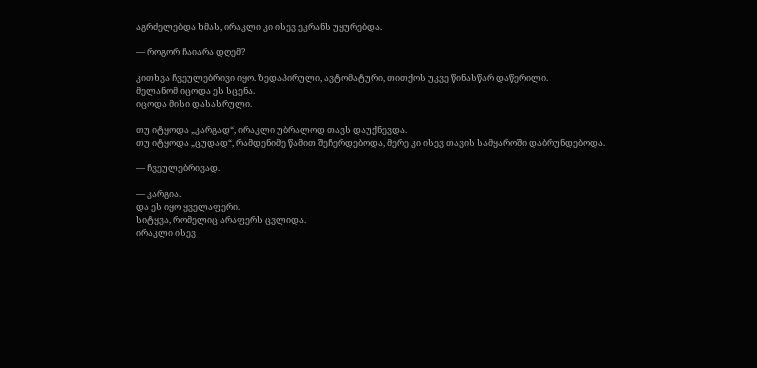აგრძელებდა ხმას, ირაკლი კი ისევ ეკრანს უყურებდა.

— როგორ ჩაიარა დღემ?

კითხვა ჩვეულებრივი იყო. ზედაპირული, ავტომატური, თითქოს უკვე წინასწარ დაწერილი.
მელანომ იცოდა ეს სცენა.
იცოდა მისი დასასრული.

თუ იტყოდა „კარგად“, ირაკლი უბრალოდ თავს დაუქნევდა.
თუ იტყოდა „ცუდად“, რამდენიმე წამით შეჩერდებოდა, მერე კი ისევ თავის სამყაროში დაბრუნდებოდა.

— ჩვეულებრივად.

— კარგია.
და ეს იყო ყველაფერი.
სიტყვა, რომელიც არაფერს ცვლიდა.
ირაკლი ისევ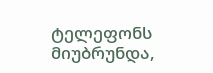ტელეფონს მიუბრუნდა,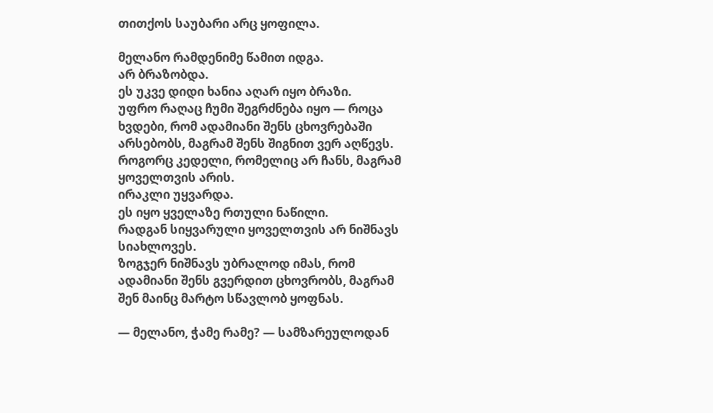თითქოს საუბარი არც ყოფილა.

მელანო რამდენიმე წამით იდგა.
არ ბრაზობდა.
ეს უკვე დიდი ხანია აღარ იყო ბრაზი.
უფრო რაღაც ჩუმი შეგრძნება იყო — როცა ხვდები, რომ ადამიანი შენს ცხოვრებაში არსებობს, მაგრამ შენს შიგნით ვერ აღწევს.
როგორც კედელი, რომელიც არ ჩანს, მაგრამ ყოველთვის არის.
ირაკლი უყვარდა.
ეს იყო ყველაზე რთული ნაწილი.
რადგან სიყვარული ყოველთვის არ ნიშნავს სიახლოვეს.
ზოგჯერ ნიშნავს უბრალოდ იმას, რომ ადამიანი შენს გვერდით ცხოვრობს, მაგრამ შენ მაინც მარტო სწავლობ ყოფნას.

— მელანო, ჭამე რამე? — სამზარეულოდან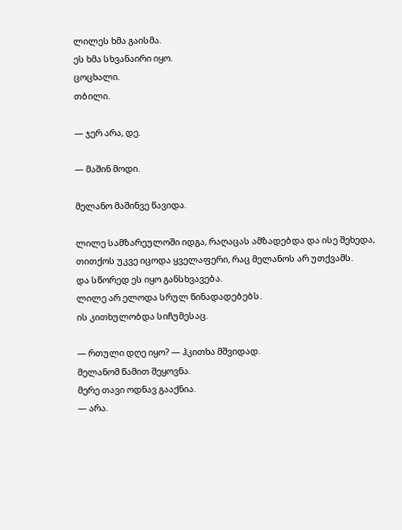ლილეს ხმა გაისმა.
ეს ხმა სხვანაირი იყო.
ცოცხალი.
თბილი.

— ჯერ არა, დე.

— მაშინ მოდი.

მელანო მაშინვე წავიდა.

ლილე სამზარეულოში იდგა, რაღაცას ამზადებდა და ისე შეხედა, თითქოს უკვე იცოდა ყველაფერი, რაც მელანოს არ უთქვამს.
და სწორედ ეს იყო განსხვავება.
ლილე არ ელოდა სრულ წინადადებებს.
ის კითხულობდა სიჩუმესაც.

— რთული დღე იყო? — ჰკითხა მშვიდად.
მელანომ წამით შეყოვნა.
მერე თავი ოდნავ გააქნია.
— არა.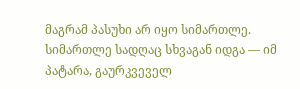მაგრამ პასუხი არ იყო სიმართლე.
სიმართლე სადღაც სხვაგან იდგა — იმ პატარა, გაურკვეველ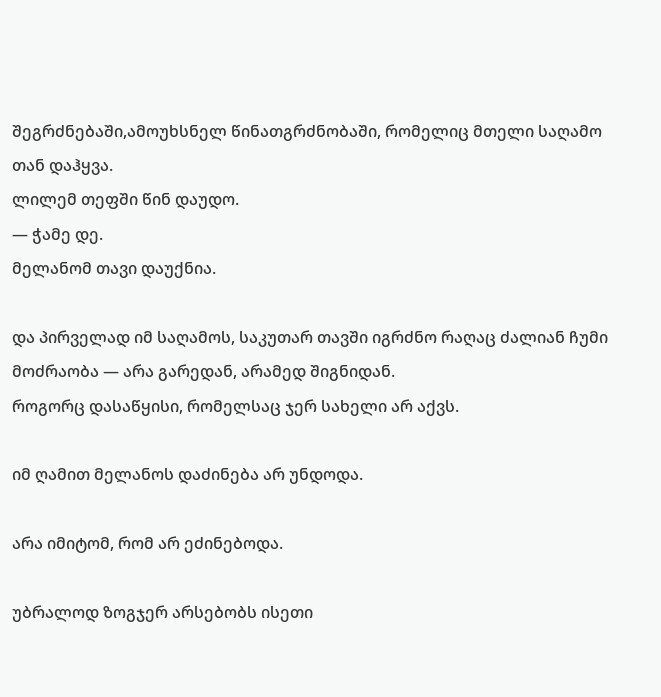შეგრძნებაში,ამოუხსნელ წინათგრძნობაში, რომელიც მთელი საღამო თან დაჰყვა.
ლილემ თეფში წინ დაუდო.
— ჭამე დე.
მელანომ თავი დაუქნია.

და პირველად იმ საღამოს, საკუთარ თავში იგრძნო რაღაც ძალიან ჩუმი მოძრაობა — არა გარედან, არამედ შიგნიდან.
როგორც დასაწყისი, რომელსაც ჯერ სახელი არ აქვს.

იმ ღამით მელანოს დაძინება არ უნდოდა.

არა იმიტომ, რომ არ ეძინებოდა.

უბრალოდ ზოგჯერ არსებობს ისეთი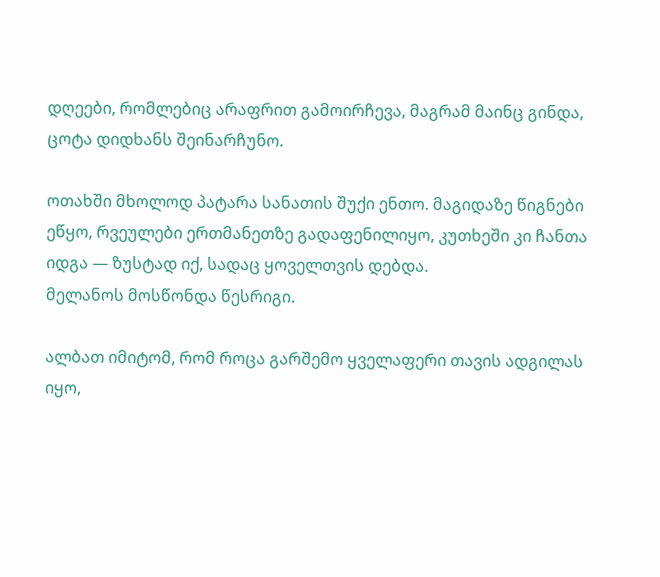დღეები, რომლებიც არაფრით გამოირჩევა, მაგრამ მაინც გინდა, ცოტა დიდხანს შეინარჩუნო.

ოთახში მხოლოდ პატარა სანათის შუქი ენთო. მაგიდაზე წიგნები ეწყო, რვეულები ერთმანეთზე გადაფენილიყო, კუთხეში კი ჩანთა იდგა — ზუსტად იქ, სადაც ყოველთვის დებდა.
მელანოს მოსწონდა წესრიგი.

ალბათ იმიტომ, რომ როცა გარშემო ყველაფერი თავის ადგილას იყო,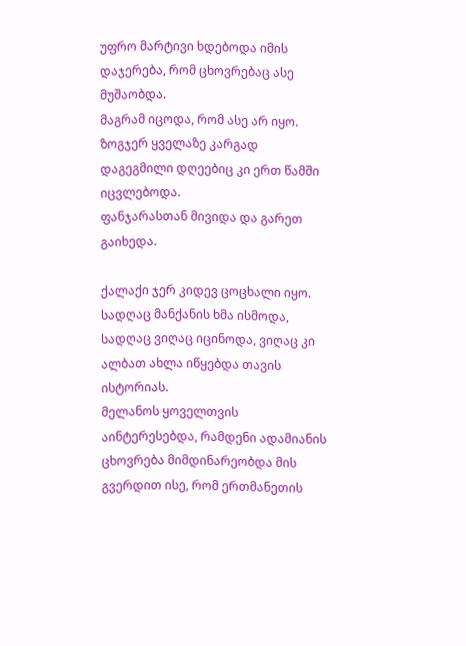უფრო მარტივი ხდებოდა იმის დაჯერება, რომ ცხოვრებაც ასე მუშაობდა.
მაგრამ იცოდა, რომ ასე არ იყო.
ზოგჯერ ყველაზე კარგად დაგეგმილი დღეებიც კი ერთ წამში იცვლებოდა.
ფანჯარასთან მივიდა და გარეთ გაიხედა.

ქალაქი ჯერ კიდევ ცოცხალი იყო. სადღაც მანქანის ხმა ისმოდა, სადღაც ვიღაც იცინოდა, ვიღაც კი ალბათ ახლა იწყებდა თავის ისტორიას.
მელანოს ყოველთვის აინტერესებდა, რამდენი ადამიანის ცხოვრება მიმდინარეობდა მის გვერდით ისე, რომ ერთმანეთის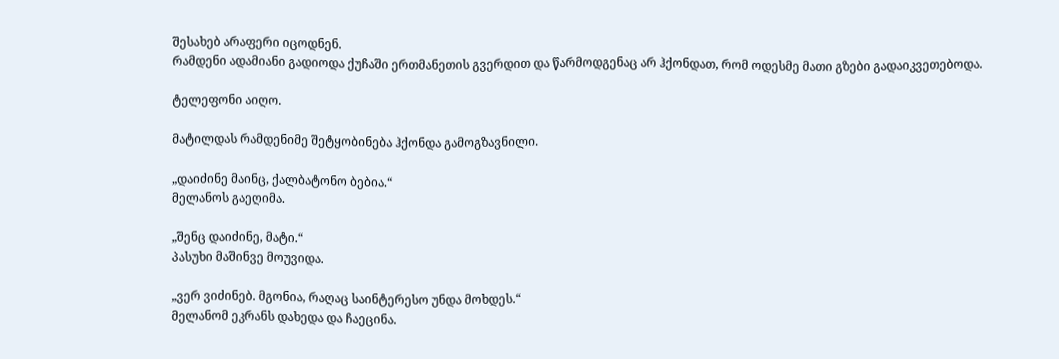შესახებ არაფერი იცოდნენ.
რამდენი ადამიანი გადიოდა ქუჩაში ერთმანეთის გვერდით და წარმოდგენაც არ ჰქონდათ, რომ ოდესმე მათი გზები გადაიკვეთებოდა.

ტელეფონი აიღო.

მატილდას რამდენიმე შეტყობინება ჰქონდა გამოგზავნილი.

„დაიძინე მაინც, ქალბატონო ბებია.“
მელანოს გაეღიმა.

„შენც დაიძინე, მატი.“
პასუხი მაშინვე მოუვიდა.

„ვერ ვიძინებ. მგონია, რაღაც საინტერესო უნდა მოხდეს.“
მელანომ ეკრანს დახედა და ჩაეცინა.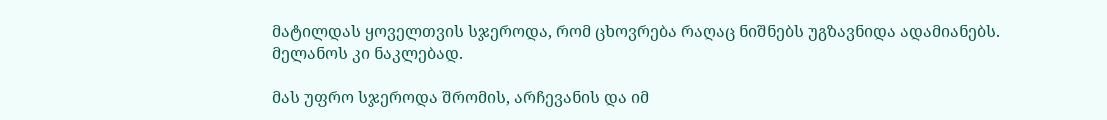მატილდას ყოველთვის სჯეროდა, რომ ცხოვრება რაღაც ნიშნებს უგზავნიდა ადამიანებს.
მელანოს კი ნაკლებად.

მას უფრო სჯეროდა შრომის, არჩევანის და იმ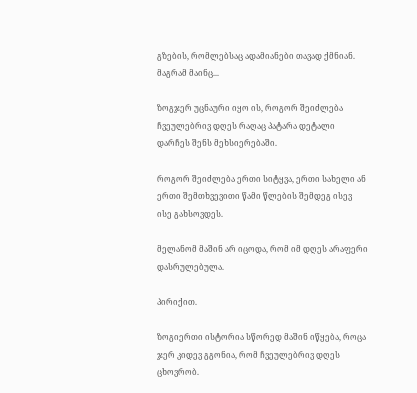გზების, რომლებსაც ადამიანები თავად ქმნიან.
მაგრამ მაინც...

ზოგჯერ უცნაური იყო ის, როგორ შეიძლება ჩვეულებრივ დღეს რაღაც პატარა დეტალი დარჩეს შენს მეხსიერებაში.

როგორ შეიძლება ერთი სიტყვა, ერთი სახელი ან ერთი შემთხვევითი წამი წლების შემდეგ ისევ ისე გახსოვდეს.

მელანომ მაშინ არ იცოდა, რომ იმ დღეს არაფერი დასრულებულა.

პირიქით.

ზოგიერთი ისტორია სწორედ მაშინ იწყება, როცა ჯერ კიდევ გგონია, რომ ჩვეულებრივ დღეს ცხოვრობ.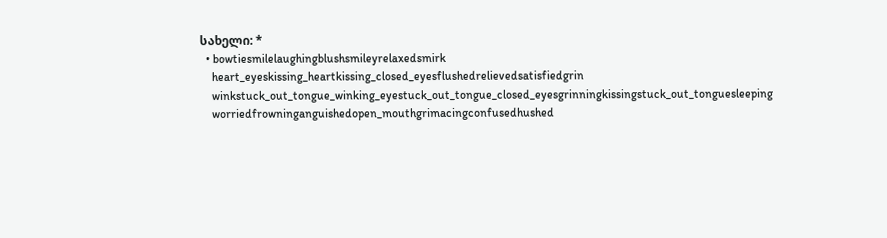სახელი: *
  • bowtiesmilelaughingblushsmileyrelaxedsmirk
    heart_eyeskissing_heartkissing_closed_eyesflushedrelievedsatisfiedgrin
    winkstuck_out_tongue_winking_eyestuck_out_tongue_closed_eyesgrinningkissingstuck_out_tonguesleeping
    worriedfrowninganguishedopen_mouthgrimacingconfusedhushed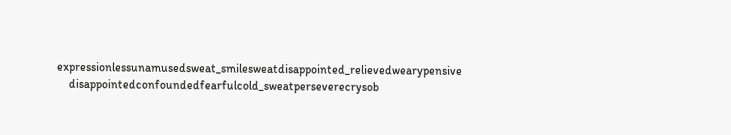expressionlessunamusedsweat_smilesweatdisappointed_relievedwearypensive
    disappointedconfoundedfearfulcold_sweatperseverecrysob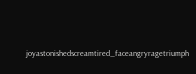joyastonishedscreamtired_faceangryragetriumph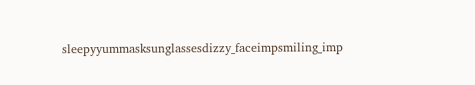sleepyyummasksunglassesdizzy_faceimpsmiling_imp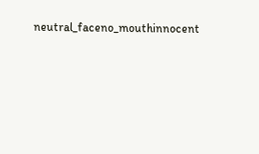neutral_faceno_mouthinnocent